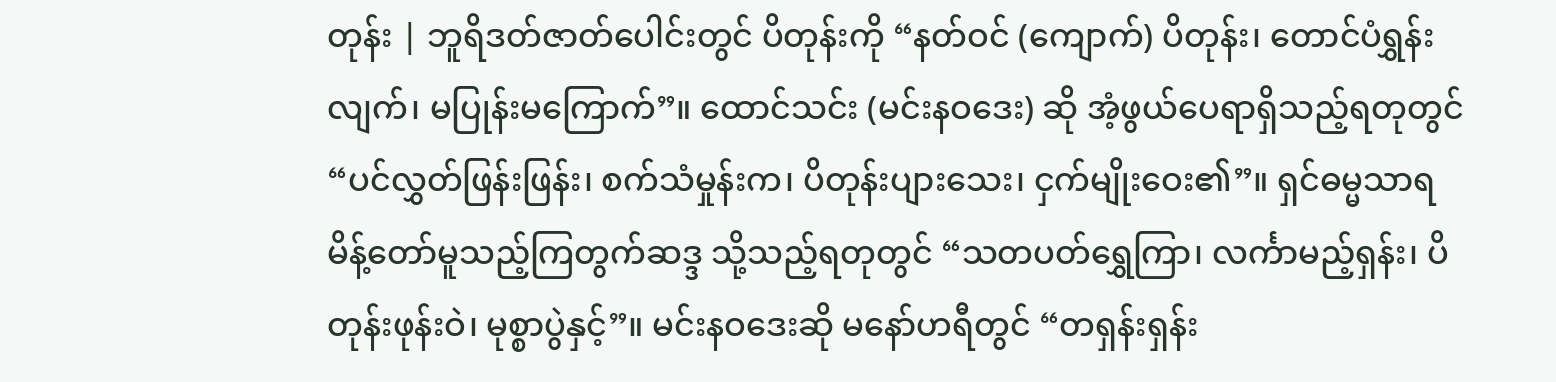တုန်း | ဘူရိဒတ်ဇာတ်ပေါင်းတွင် ပိတုန်းကို “နတ်ဝင် (ကျောက်) ပိတုန်း၊ တောင်ပံရွှန်းလျက်၊ မပြုန်းမကြောက်”။ ထောင်သင်း (မင်းနဝဒေး) ဆို အံ့ဖွယ်ပေရာရှိသည့်ရတုတွင် “ပင်လွှတ်ဖြန်းဖြန်း၊ စက်သံမှုန်းက၊ ပိတုန်းပျားသေး၊ ငှက်မျိုးဝေး၏”။ ရှင်ဓမ္မသာရ မိန့်တော်မူသည့်ကြတွက်ဆဒ္ဒ သို့သည့်ရတုတွင် “သတပတ်ရွှေကြာ၊ လင်္ကာမည့်ရှန်း၊ ပိတုန်းဖုန်းဝဲ၊ မုစ္စာပွဲနှင့်”။ မင်းနဝဒေးဆို မနော်ဟရီတွင် “တရှန်းရှန်း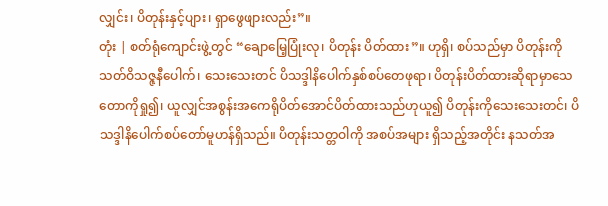လျှင်း၊ ပိတုန်းနှင့်ပျား၊ ရှာဖွေဖျားလည်း”။
တုံး | စတ်ရုံကျောင်းဖွဲ့တွင် “ချောမြေ့ပြုံးလု၊ ပိတုန်း ပိတ်ထား”။ ဟုရှိ၊ စပ်သည်မှာ ပိတုန်းကိုသတ်ဝိသဇ္ဇနီပေါက်၊ သေးသေးတင် ပိသဒ္ဒါနိပေါက်နှစ်စပ်တေဖုရာ၊ ပိတုန်းပိတ်ထားဆိုရာမှာသေတောကိုရှု၍၊ ယူလျှင်အစွန်းအကေရိုပိတ်အောင်ပိတ်ထားသည်ဟုယူ၍ ပိတုန်းကိုသေးသေးတင်၊ ပိသဒ္ဒါနိပေါက်စပ်တော်မူဟန်ရှိသည်။ ပိတုန်းသတ္တဝါကို အစပ်အများ ရှိသည့်အတိုင်း နသတ်အ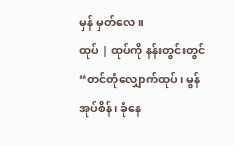မှန် မှတ်လေ။
ထုပ် | ထုပ်ကို နန်းတွင်းတွင် “တင်တုံလျှောက်ထုပ်၊ မွန်အုပ်စိန်၊ ခုံနေ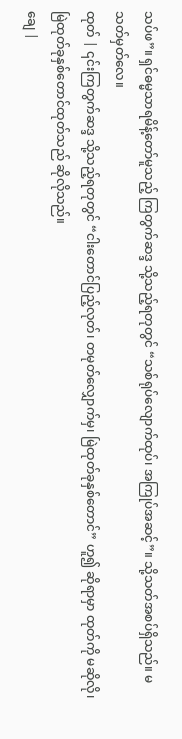သပ်ဖ”။ ရှင်ဓမ္မသာရမိန့်တော်မူသည့် ကြတွက်ဆဒ္ဒ သို့သည့်ရတုတွင် “သစ်ရုပ်လျောက်ထုပ်၊ အကြုပ်အဆင့်”။ သို့သတ်အစပ်ရှိသည်။ မသတ်မှတ်လေ။
ထုတ် | ၎င်းကြတွက်ဆဒ္ဒ သို့သည့်ရတုတွင် “ငါးတောင်ပြည့်လုတ်၊ တမုတ်လျှောက်မှ၊ မြဲထုတ်ခုနှစ်တောင်” ဟူ၍ ဆိုရာမှာ ထုတ်ကို မဆိုလို၊ မြဲထုတ်ခုနှစ်တောင်ထုတ်သည် ဆိုလိုသည်။
ချေ |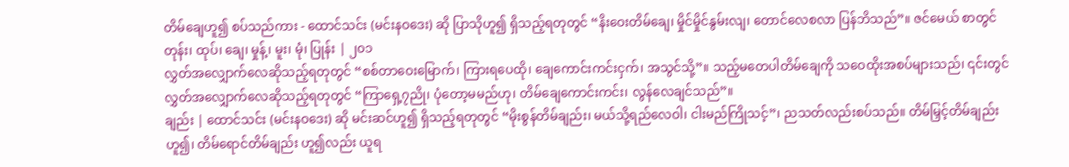တိမ်ချေဟူ၍ စပ်သည်ကား - ထောင်သင်း (မင်းနဝဒေး) ဆို ပြာသိုဟူ၍ ရှိသည့်ရတုတွင် “နိးဝေးတိမ်ချေ၊ မှိုင်မှိုင်နွမ်းလျ၊ တောင်လေစလာ ပြန်ဘိသည်”။ ဇင်မေယ် စာတွင်
တုန်း၊ ထုပ်၊ ချေ၊ မှုန့်၊ မူး၊ မုံ၊ ပြုန်း | ၂၀၁
လွှတ်အလျှောက်လေဆိုသည့်ရတုတွင် “စစ်တာဝေးမြောက်၊ ကြားရပေထို၊ ချေကောင်းကင်းငှက်၊ အသွင်သို့”။ သည့်မတေပါတိမ်ချေကို သဝေထိုးအစပ်များသည်၊ ၎င်းတွင် လွှတ်အလျှောက်လေဆိုသည့်ရတုတွင် “ကြာရှေ့၇ညို၊ ပုံတော့မမည်ဟု၊ တိမ်ချေကောင်းကင်း၊ လွန်လေချင်သည်”။
ချည်း | ထောင်သင်း (မင်းနဝဒေး) ဆို မင်းဆင်ဟူ၍ ရှိသည့်ရတုတွင် “မိုးစွန်တိမ်ချည်း၊ မယ်သို့ရည်လေဝါ၊ ငါးမည်ကြိုသင့်”၊ ညသတ်လည်းစပ်သည်။ တိမ်မြှင့်တိမ်ချည်းဟူ၍၊ တိမ်ရောင်တိမ်ချည်း ဟူ၍လည်း ယူရ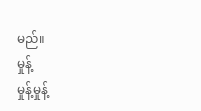မည်။
မှုန့်
မှုန့်မှုန့်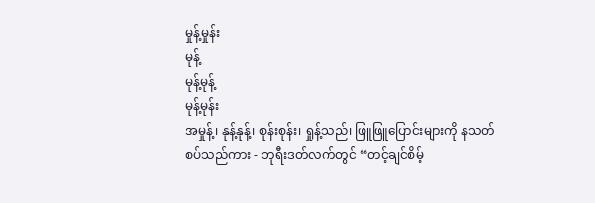မှုန့်မှုန်း
မုန့်
မုန့်မုန့်
မုန့်မုန်း
အမှုန့်၊ နုန့်နုန့်၊ စုန်းစုန်း၊ ရှုန့်သည်၊ ဖြူဖြူပြောင်းများကို နသတ်စပ်သည်ကား - ဘုရီးဒတ်လက်တွင် “တင့်ချင်စိမ့်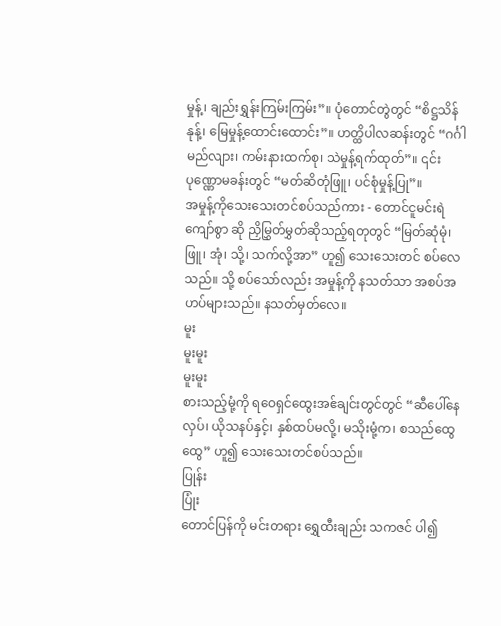မှုန့်၊ ချည်းရွှန်းကြမ်းကြမ်း”။ ပုံတောင်တွဲတွင် “စိဋ္ဌသိန်နုန့်၊ မြေမှုန့်ထောင်းထောင်း”။ ဟတ္ထိပါလဆန်းတွင် “ဂင်္ဂါမည်လျား၊ ကမ်းနားထက်စု၊ သဲမှုန့်ရက်ထုတ်”။ ၎င်းပုဏ္ဏောမခန်းတွင် “မတ်ဆိတုံဖြူ၊ ပင်စုံမှုန့်ပြု”။
အမှုန့်ကိုသေးသေးတင်စပ်သည်ကား - တောင်ငူမင်းရဲကျော်စွာ ဆို ညှိမြွှတ်မွှတ်ဆိုသည့်ရတုတွင် “မြတ်ဆုံမုံ၊ ဖြူ၊ အုံ၊ သို့၊ သက်လို့အာ” ဟူ၍ သေးသေးတင် စပ်လေသည်။ သို့ စပ်သော်လည်း အမှုန့်ကို နသတ်သာ အစပ်အဟပ်များသည်။ နသတ်မှတ်လေ။
မူး
မူးမူး
မူးမူး
စားသည့်မုံ့ကို ရဝေရှင်ထွေးအဧ်ချင်းတွင်တွင် “ဆီပေါ်နေလှပ်၊ ယိုသနပ်နှင့်၊ နှစ်ထပ်မလို့၊ မသိုးမုံ့က၊ စသည်ထွေထွေ” ဟူ၍ သေးသေးတင်စပ်သည်။
ပြုန်း
ပြုံး
တောင်ပြန်ကို မင်းတရား ရွှေထီးချည်း သကဇင် ပါ၍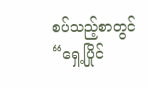စပ်သည့်စာတွင် “ရှေ့ပြိုင်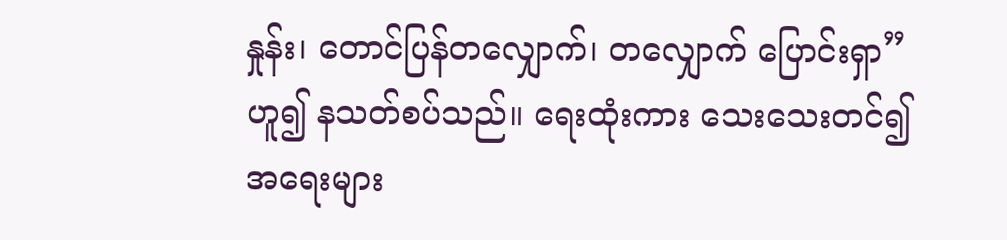နှုန်း၊ တောင်ပြန်တလျှောက်၊ တလျှောက် ပြောင်းရှာ” ဟူ၍ နသတ်စပ်သည်။ ရေးထုံးကား သေးသေးတင်၍ အရေးများ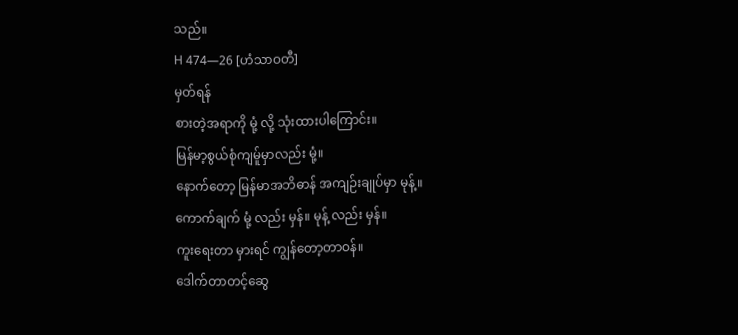သည်။
H 474—26 [ဟံသာဝတီ]
မှတ်ရန်
စားတဲ့အရာကို မုံ့ လို့ သုံးထားပါကြောင်း။
မြန်မာ့စွယ်စုံကျမ်ူမှာလည်း မုံ့။
နောက်တော့ မြန်မာအဘိဓာန် အကျဉ်းချုပ်မှာ မုန့်။
ကောက်ချက် မုံ့ လည်း မှန်။ မုန့် လည်း မှန်။
ကူးရေးတာ မှားရင် ကျွန်တော့တာဝန်။
ဒေါက်တာတင့်ဆွေ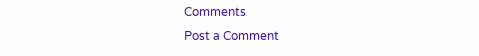Comments
Post a Comment